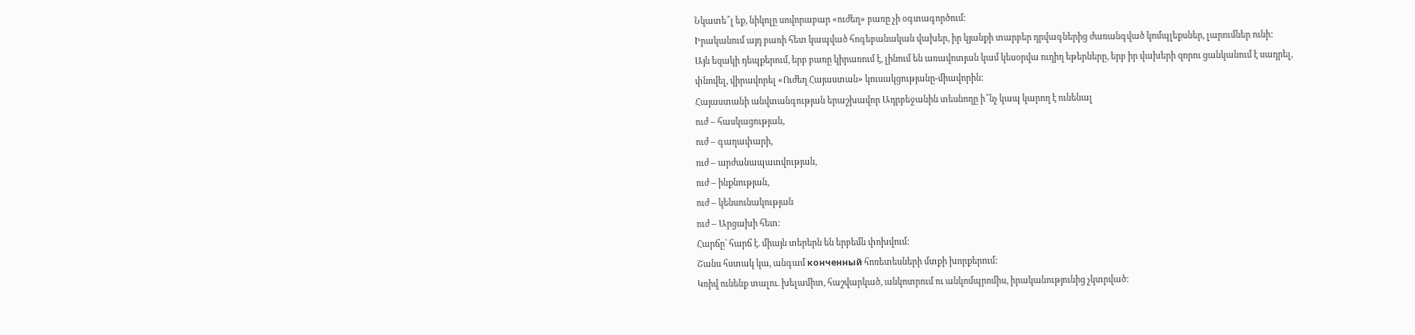Նկատե՞լ եք, նիկոլը սովորաբար «ուժեղ» բառը չի օգտագործում:
Իրականում այդ բառի հետ կապված հոգեբանական վախեր, իր կյանքի տարբեր դրվագներից ժառանգված կոմպլեքսներ, լարումներ ունի:
Այն եզակի դեպքերում, երբ բառը կիրառում է, լինում են առավոտյան կամ կեսօրվա ուղիղ եթերները, երբ իր վախերի զորու ցանկանում է սադրել, փնովել, վիրավորել «Ուժեղ Հայաստան» կուսակցությանը-միավորին:
Հայաստանի անվտանգության երաշխավոր Ադրբեջանին տեսնողը ի՞նչ կապ կարող է ունենալ
ուժ – հասկացության,
ուժ – գաղափարի,
ուժ – արժանապատվության,
ուժ – ինքնության,
ուժ – կենսունակության
ուժ – Արցախի հետ:
Հարճը՝ հարճ է. միայն տերերն են երբեմն փոխվում:
Շանս հստակ կա, անգամ конченный հոռետեսների մտքի խորքերում:
Կռիվ ունենք տալու. խելամիտ, հաշվարկած, անկոտրում ու անկոմպրոմիս, իրականությունից չկտրված: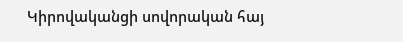Կիրովականցի սովորական հայ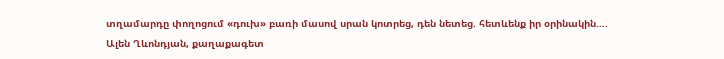տղամարդը փողոցում «դուխ» բառի մասով սրան կոտրեց, դեն նետեց. հետևենք իր օրինակին….
Ալեն Ղևոնդյան, քաղաքագետ